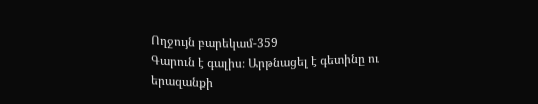Ողջույն բարեկամ-359
Գարուն է գալիս։ Արթնացել է գետինը ու երազանքի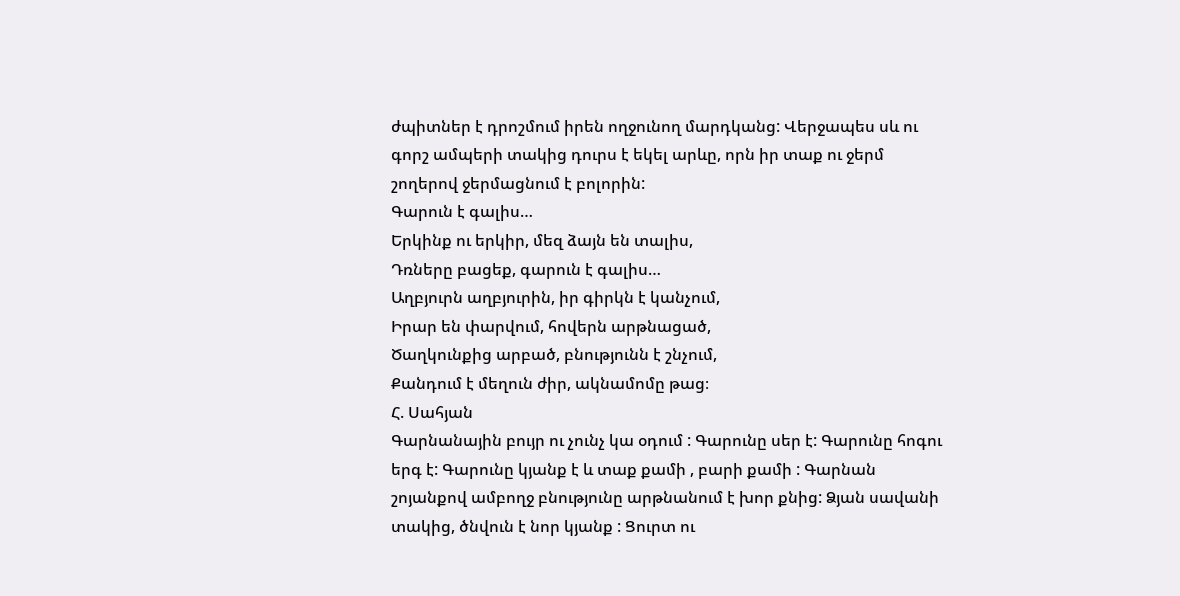ժպիտներ է դրոշմում իրեն ողջունող մարդկանց: Վերջապես սև ու գորշ ամպերի տակից դուրս է եկել արևը, որն իր տաք ու ջերմ շողերով ջերմացնում է բոլորին:
Գարուն է գալիս…
Երկինք ու երկիր, մեզ ձայն են տալիս,
Դռները բացեք, գարուն է գալիս…
Աղբյուրն աղբյուրին, իր գիրկն է կանչում,
Իրար են փարվում, հովերն արթնացած,
Ծաղկունքից արբած, բնությունն է շնչում,
Քանդում է մեղուն ժիր, ակնամոմը թաց։
Հ. Սահյան
Գարնանային բույր ու չունչ կա օդում : Գարունը սեր է: Գարունը հոգու երգ է: Գարունը կյանք է և տաք քամի , բարի քամի : Գարնան շոյանքով ամբողջ բնությունը արթնանում է խոր քնից: Ձյան սավանի տակից, ծնվուն է նոր կյանք : Ցուրտ ու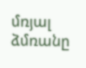մռյալ ձմռանը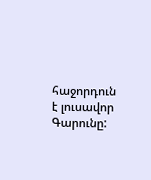հաջորդուն է լուսավոր Գարունը: